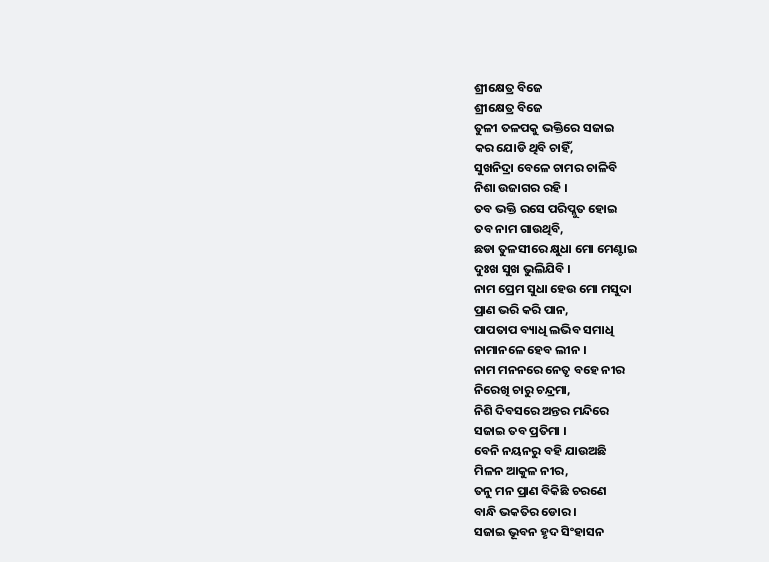ଶ୍ରୀକ୍ଷେତ୍ର ବିଜେ
ଶ୍ରୀକ୍ଷେତ୍ର ବିଜେ
ତୁଳୀ ତଳପକୁ ଭକ୍ତିରେ ସଜାଇ
କର ଯୋଡି ଥିବି ଚାହିଁ,
ସୁଖନିଦ୍ରା ବେଳେ ଚାମର ଚାଳିବି
ନିଶା ଉଜାଗର ରହି ।
ତବ ଭକ୍ତି ରସେ ପରିପ୍ଳୁତ ହୋଇ
ତବ ନାମ ଗାଉଥିବି,
ଛଡା ତୁଳସୀରେ କ୍ଷୁଧା ମୋ ମେଣ୍ଟାଇ
ଦୁଃଖ ସୁଖ ଭୁଲିଯିବି ।
ନାମ ପ୍ରେମ ସୁଧା ହେଉ ମୋ ମସୁଦା
ପ୍ରାଣ ଭରି କରି ପାନ,
ପାପତାପ ବ୍ୟାଧି ଲଭିବ ସମାଧି
ନାମାନଳେ ହେବ ଲୀନ ।
ନାମ ମନନରେ ନେତୃ ବହେ ନୀର
ନିରେଖି ଚାରୁ ଚନ୍ଦ୍ରମା,
ନିଶି ଦିବସରେ ଅନ୍ତର ମନ୍ଦିରେ
ସଜାଇ ତବ ପ୍ରତିମା ।
ବେନି ନୟନରୁ ବହି ଯାଉଅଛି
ମିଳନ ଆକୁଳ ନୀର,
ତନୁ ମନ ପ୍ରାଣ ବିକିଛି ଚରଣେ
ବାନ୍ଧି ଭକତିର ଡୋର ।
ସଜାଇ ଭୂବନ ହୃଦ ସିଂହାସନ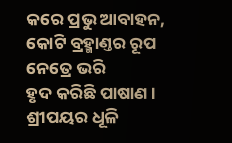କରେ ପ୍ରଭୁ ଆବାହନ,
କୋଟି ବ୍ରହ୍ମାଣ୍ତର ରୂପ ନେତ୍ରେ ଭରି
ହୃଦ କରିଛି ପାଷାଣ ।
ଶ୍ରୀପୟର ଧୂଳି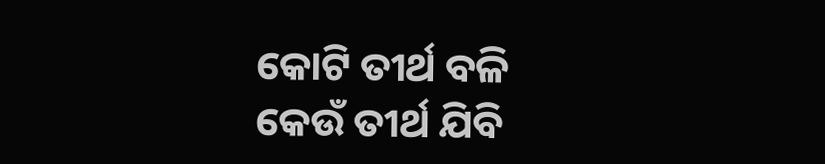କୋଟି ତୀର୍ଥ ବଳି
କେଉଁ ତୀର୍ଥ ଯିବି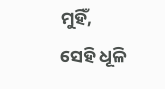ମୁହିଁ,
ସେହି ଧୂଳି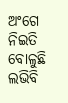ଅଂଗେ ନିଇତି ବୋଳୁଛି
ଲଭିବି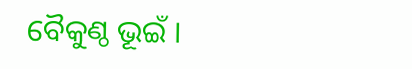ବୈକୁଣ୍ଠ ଭୂଇଁ ।